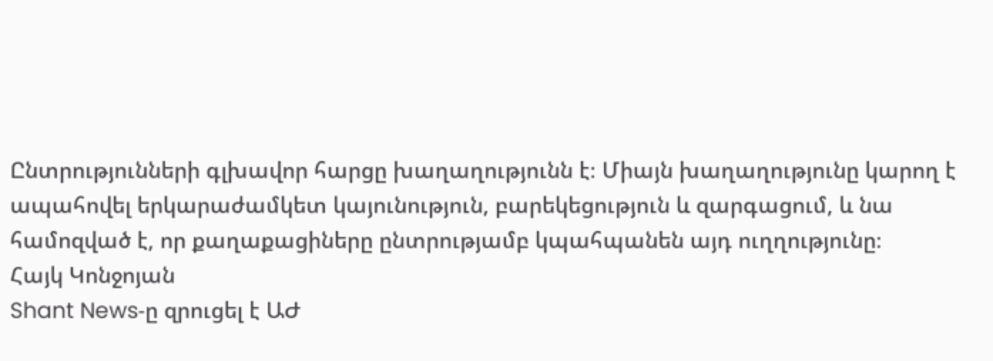Ընտրությունների գլխավոր հարցը խաղաղությունն է։ Միայն խաղաղությունը կարող է ապահովել երկարաժամկետ կայունություն, բարեկեցություն և զարգացում, և նա համոզված է, որ քաղաքացիները ընտրությամբ կպահպանեն այդ ուղղությունը։
Հայկ Կոնջոյան
Shant News‑ը զրուցել է ԱԺ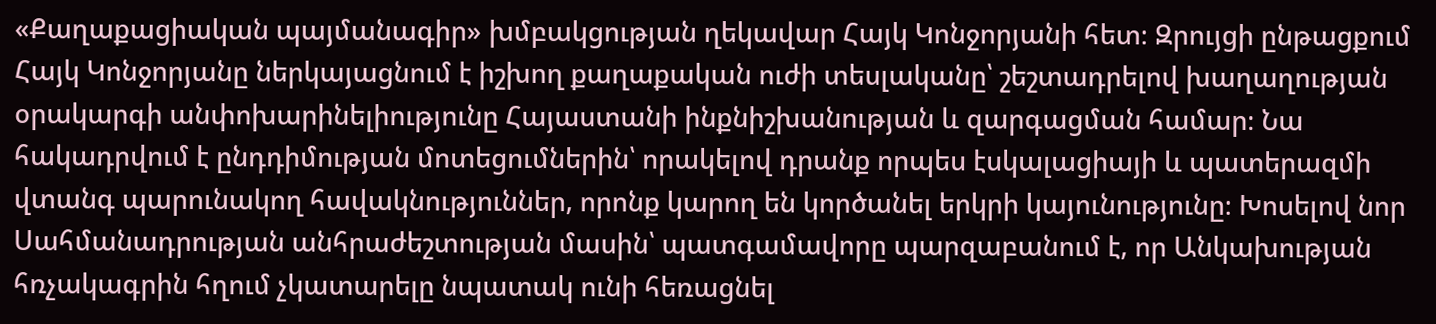«Քաղաքացիական պայմանագիր» խմբակցության ղեկավար Հայկ Կոնջորյանի հետ։ Զրույցի ընթացքում Հայկ Կոնջորյանը ներկայացնում է իշխող քաղաքական ուժի տեսլականը՝ շեշտադրելով խաղաղության օրակարգի անփոխարինելիությունը Հայաստանի ինքնիշխանության և զարգացման համար։ Նա հակադրվում է ընդդիմության մոտեցումներին՝ որակելով դրանք որպես էսկալացիայի և պատերազմի վտանգ պարունակող հավակնություններ, որոնք կարող են կործանել երկրի կայունությունը։ Խոսելով նոր Սահմանադրության անհրաժեշտության մասին՝ պատգամավորը պարզաբանում է, որ Անկախության հռչակագրին հղում չկատարելը նպատակ ունի հեռացնել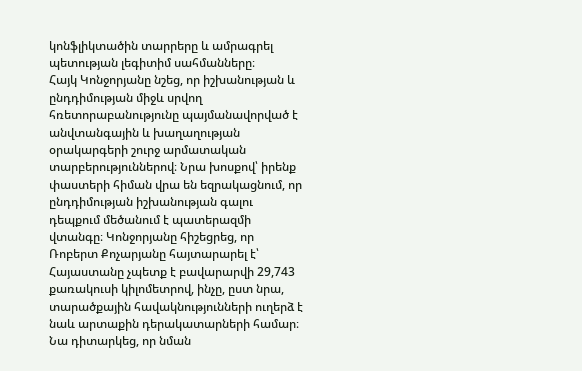կոնֆլիկտածին տարրերը և ամրագրել պետության լեգիտիմ սահմանները։
Հայկ Կոնջորյանը նշեց, որ իշխանության և ընդդիմության միջև սրվող հռետորաբանությունը պայմանավորված է անվտանգային և խաղաղության օրակարգերի շուրջ արմատական տարբերություններով։ Նրա խոսքով՝ իրենք փաստերի հիման վրա են եզրակացնում, որ ընդդիմության իշխանության գալու դեպքում մեծանում է պատերազմի վտանգը։ Կոնջորյանը հիշեցրեց, որ Ռոբերտ Քոչարյանը հայտարարել է՝ Հայաստանը չպետք է բավարարվի 29,743 քառակուսի կիլոմետրով, ինչը, ըստ նրա, տարածքային հավակնությունների ուղերձ է նաև արտաքին դերակատարների համար։ Նա դիտարկեց, որ նման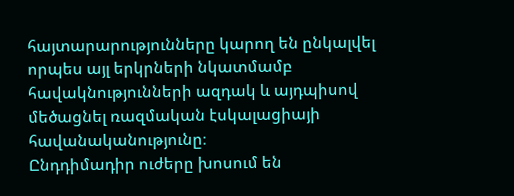հայտարարությունները կարող են ընկալվել որպես այլ երկրների նկատմամբ հավակնությունների ազդակ և այդպիսով մեծացնել ռազմական էսկալացիայի հավանականությունը։
Ընդդիմադիր ուժերը խոսում են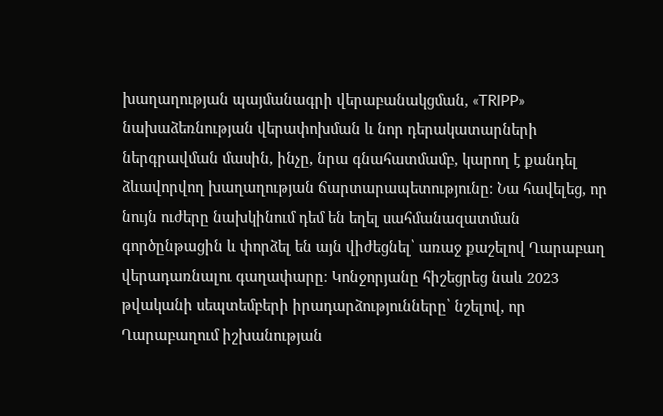խաղաղության պայմանագրի վերաբանակցման, «TRIPP» նախաձեռնության վերափոխման և նոր դերակատարների ներգրավման մասին, ինչը, նրա գնահատմամբ, կարող է քանդել ձևավորվող խաղաղության ճարտարապետությունը։ Նա հավելեց, որ նույն ուժերը նախկինում դեմ են եղել սահմանազատման գործընթացին և փորձել են այն վիժեցնել՝ առաջ քաշելով Ղարաբաղ վերադառնալու գաղափարը։ Կոնջորյանը հիշեցրեց նաև 2023 թվականի սեպտեմբերի իրադարձությունները՝ նշելով, որ Ղարաբաղում իշխանության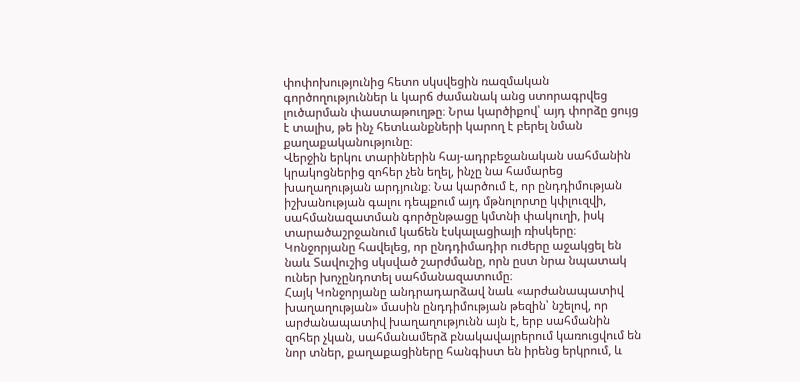փոփոխությունից հետո սկսվեցին ռազմական գործողություններ և կարճ ժամանակ անց ստորագրվեց լուծարման փաստաթուղթը։ Նրա կարծիքով՝ այդ փորձը ցույց է տալիս, թե ինչ հետևանքների կարող է բերել նման քաղաքականությունը։
Վերջին երկու տարիներին հայ-ադրբեջանական սահմանին կրակոցներից զոհեր չեն եղել, ինչը նա համարեց խաղաղության արդյունք։ Նա կարծում է, որ ընդդիմության իշխանության գալու դեպքում այդ մթնոլորտը կփլուզվի, սահմանազատման գործընթացը կմտնի փակուղի, իսկ տարածաշրջանում կաճեն էսկալացիայի ռիսկերը։ Կոնջորյանը հավելեց, որ ընդդիմադիր ուժերը աջակցել են նաև Տավուշից սկսված շարժմանը, որն ըստ նրա նպատակ ուներ խոչընդոտել սահմանազատումը։
Հայկ Կոնջորյանը անդրադարձավ նաև «արժանապատիվ խաղաղության» մասին ընդդիմության թեզին՝ նշելով, որ արժանապատիվ խաղաղությունն այն է, երբ սահմանին զոհեր չկան, սահմանամերձ բնակավայրերում կառուցվում են նոր տներ, քաղաքացիները հանգիստ են իրենց երկրում, և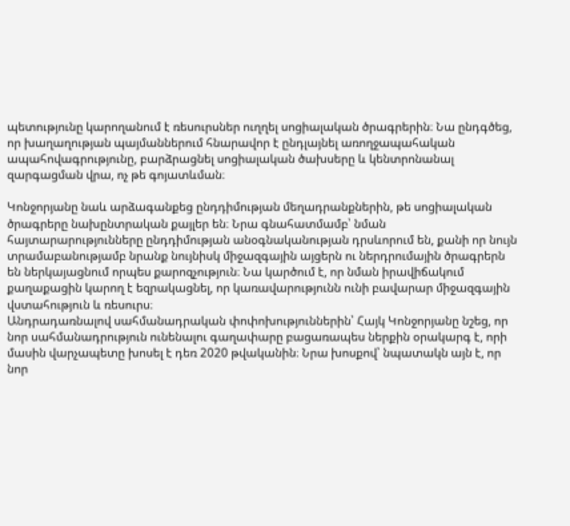պետությունը կարողանում է ռեսուրսներ ուղղել սոցիալական ծրագրերին։ Նա ընդգծեց, որ խաղաղության պայմաններում հնարավոր է ընդլայնել առողջապահական ապահովագրությունը, բարձրացնել սոցիալական ծախսերը և կենտրոնանալ զարգացման վրա, ոչ թե գոյատևման։

Կոնջորյանը նաև արձագանքեց ընդդիմության մեղադրանքներին, թե սոցիալական ծրագրերը նախընտրական քայլեր են։ Նրա գնահատմամբ՝ նման հայտարարությունները ընդդիմության անօգնականության դրսևորում են, քանի որ նույն տրամաբանությամբ նրանք նույնիսկ միջազգային այցերն ու ներդրումային ծրագրերն են ներկայացնում որպես քարոզչություն։ Նա կարծում է, որ նման իրավիճակում քաղաքացին կարող է եզրակացնել, որ կառավարությունն ունի բավարար միջազգային վստահություն և ռեսուրս։
Անդրադառնալով սահմանադրական փոփոխություններին՝ Հայկ Կոնջորյանը նշեց, որ նոր սահմանադրություն ունենալու գաղափարը բացառապես ներքին օրակարգ է, որի մասին վարչապետը խոսել է դեռ 2020 թվականին։ Նրա խոսքով՝ նպատակն այն է, որ նոր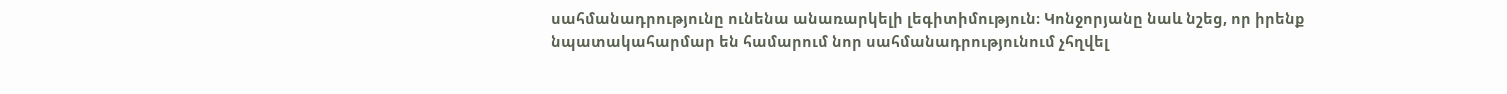սահմանադրությունը ունենա անառարկելի լեգիտիմություն։ Կոնջորյանը նաև նշեց, որ իրենք նպատակահարմար են համարում նոր սահմանադրությունում չհղվել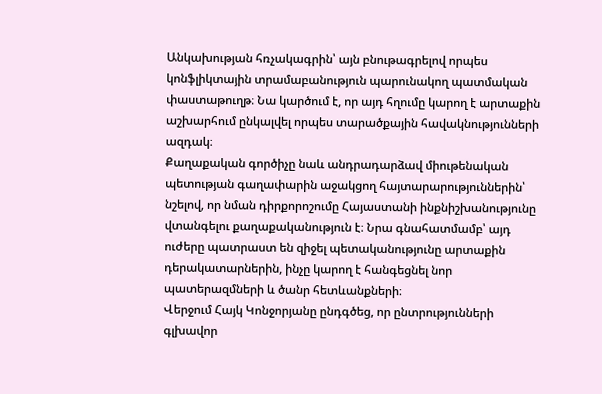Անկախության հռչակագրին՝ այն բնութագրելով որպես կոնֆլիկտային տրամաբանություն պարունակող պատմական փաստաթուղթ։ Նա կարծում է, որ այդ հղումը կարող է արտաքին աշխարհում ընկալվել որպես տարածքային հավակնությունների ազդակ։
Քաղաքական գործիչը նաև անդրադարձավ միութենական պետության գաղափարին աջակցող հայտարարություններին՝ նշելով, որ նման դիրքորոշումը Հայաստանի ինքնիշխանությունը վտանգելու քաղաքականություն է։ Նրա գնահատմամբ՝ այդ ուժերը պատրաստ են զիջել պետականությունը արտաքին դերակատարներին, ինչը կարող է հանգեցնել նոր պատերազմների և ծանր հետևանքների։
Վերջում Հայկ Կոնջորյանը ընդգծեց, որ ընտրությունների գլխավոր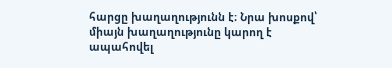հարցը խաղաղությունն է։ Նրա խոսքով՝ միայն խաղաղությունը կարող է ապահովել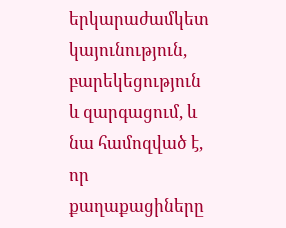երկարաժամկետ կայունություն, բարեկեցություն և զարգացում, և նա համոզված է, որ քաղաքացիները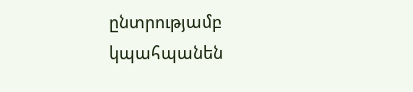ընտրությամբ կպահպանեն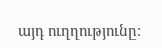այդ ուղղությունը։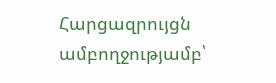Հարցազրույցն ամբողջությամբ՝